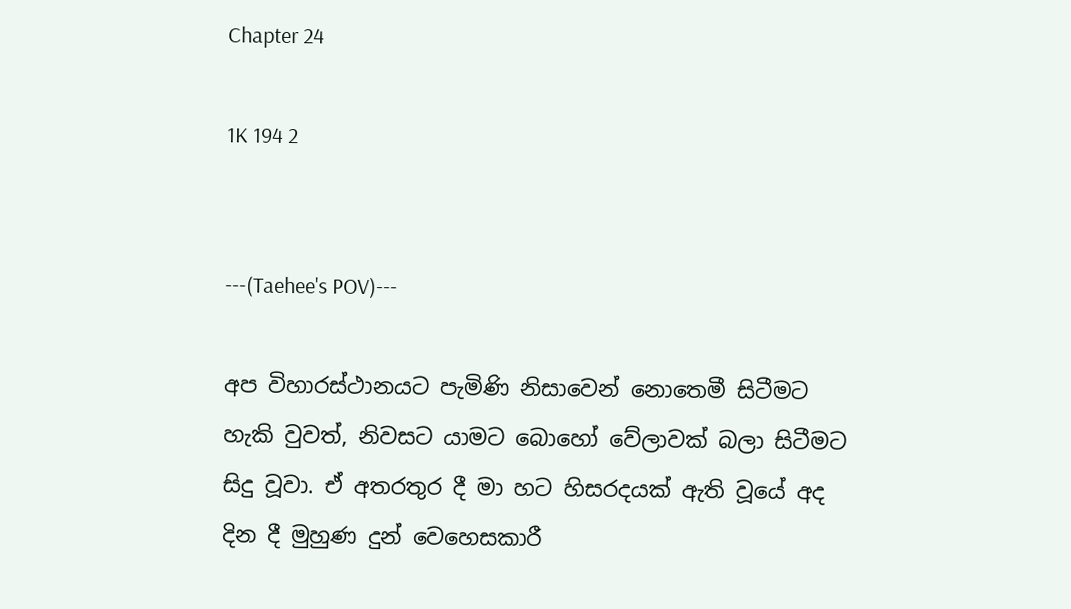Chapter 24

1K 194 2


---(Taehee's POV)---

අප විහාරස්ථානයට පැමිණි නිසාවෙන් නොතෙමී සිටීමට හැකි වුවත්, නිවසට යාමට බොහෝ වේලාවක් බලා සිටීමට සිදු වූවා. ඒ අතරතුර දී මා හට හිසරදයක් ඇති වූයේ අද දින දී මුහුණ දුන් වෙහෙසකාරී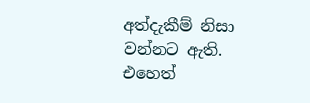අත්දැකීම් නිසා වන්නට ඇති. එහෙත්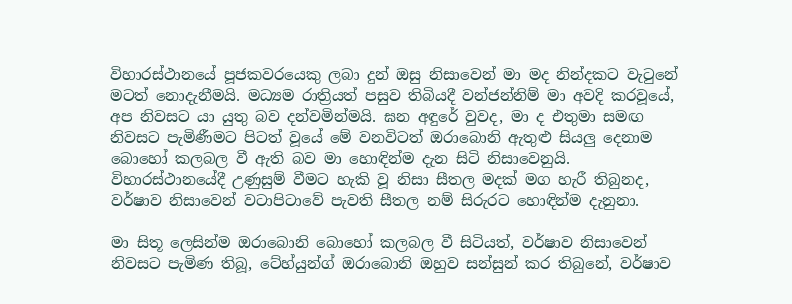විහාරස්ථානයේ පූජකවරයෙකු ලබා දුන් ඔසු නිසාවෙන් මා මද නින්දකට වැටුනේ මටත් නොදැනීමයි. මධ්‍යම රාත්‍රියත් පසුව තිබියදී වන්ජන්නිම් මා අවදි කරවූයේ, අප නිවසට යා යුතු බව දන්වමින්මයි. ඝන අඳුරේ වුවද, මා ද එතුමා සමඟ නිවසට පැමිණීමට පිටත් වූයේ මේ වනවිටත් ඔරාබොනි ඇතුළු සියලු දෙනාම බොහෝ කලබල වී ඇති බව මා හොඳින්ම දැන සිටි නිසාවෙනුයි. විහාරස්ථානයේදී උණුසුම් වීමට හැකි වූ නිසා සීතල මදක් මග හැරී තිබුනද, වර්ෂාව නිසාවෙන් වටාපිටාවේ පැවති සීතල නම් සිරුරට හොඳින්ම දැනුනා.

මා සිතූ ලෙසින්ම ඔරාබොනි බොහෝ කලබල වී සිටියත්, වර්ෂාව නිසාවෙන් නිවසට පැමිණ තිබූ, ටේහ්යුන්ග් ඔරාබොනි ඔහුව සන්සුන් කර තිබුනේ, වර්ෂාව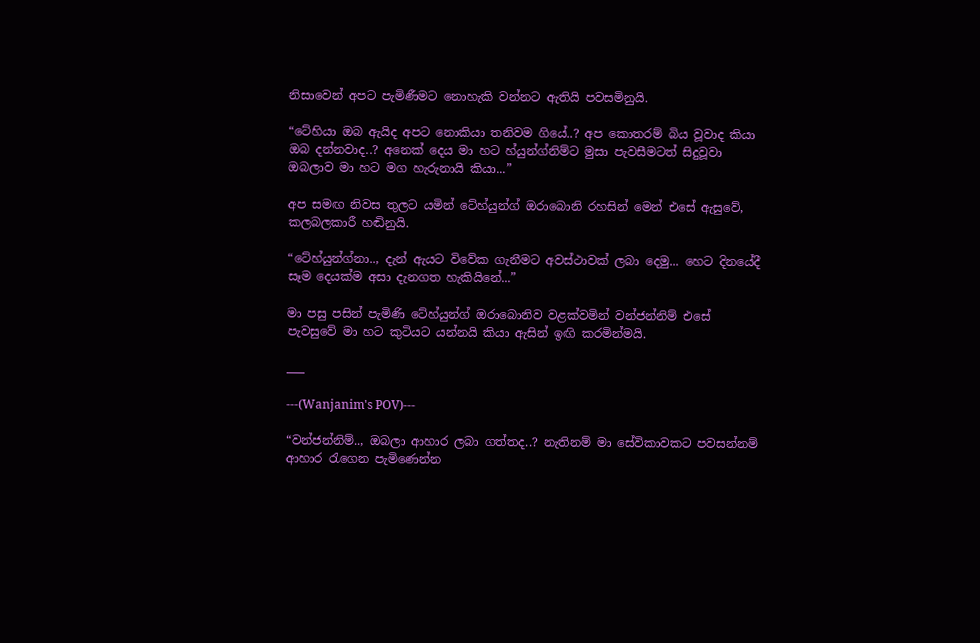නිසාවෙන් අපට පැමිණීමට නොහැකි වන්නට ඇතියි පවසමිනුයි.

“ටේහියා ඔබ ඇයිද අපට නොකියා තනිවම ගියේ..? අප කොතරම් බිය වූවාද කියා ඔබ දන්නවාද..? අනෙක් දෙය මා හට හ්යුන්ග්නිම්ට මුසා පැවසීමටත් සිදුවූවා ඔබලාව මා හට මග හැරුනායි කියා...”

අප සමඟ නිවස තුලට යමින් ටේහ්යුන්ග් ඔරාබොනි රහසින් මෙන් එසේ ඇසුවේ, කලබලකාරී හඬිනුයි.

“ටේහ්යුන්ග්නා.., දැන් ඇයට විවේක ගැනීමට අවස්ථාවක් ලබා දෙමු... හෙට දිනයේදී සෑම දෙයක්ම අසා දැනගත හැකියිනේ...”

මා පසු පසින් පැමිණි ටේහ්යුන්ග් ඔරාබොනිව වළක්වමින් වන්ජන්නිම් එසේ පැවසුවේ මා හට කුටියට යන්නයි කියා ඇසින් ඉඟි කරමින්මයි.

___

---(Wanjanim's POV)---

“වන්ජන්නිම්.., ඔබලා ආහාර ලබා ගත්තද..? නැතිනම් මා සේවිකාවකට පවසන්නම් ආහාර රැගෙන පැමිණෙන්න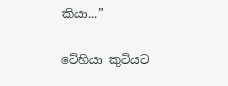කියා...”

ටේහියා කුටියට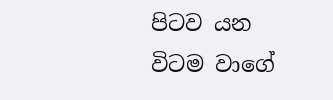පිටව යන විටම වාගේ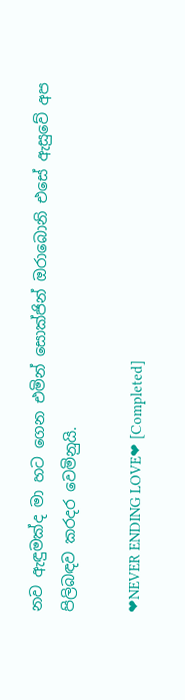නව ඇඳුමක්ද මා හට ගෙන එමින් සොක්ජින් ඔරාබොනි එසේ ඇසුවේ අප පිලිබඳව කරදර වෙමිනුයි.

❤NEVER ENDING LOVE❤ [Completed]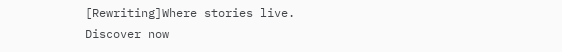[Rewriting]Where stories live. Discover now